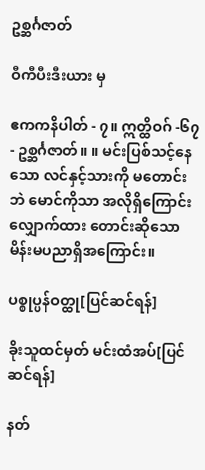ဥစ္ဆင်္ဂဇာတ်

ဝီကီပီးဒီးယား မှ

ဧကကနိပါတ် - ၇။ ဣတ္ထိဝဂ် -၆၇ - ဥစ္ဆင်္ဂဇာတ်။ ။ မင်းပြစ်သင့်နေသော လင်နှင့်သားကို မတောင်းဘဲ မောင်ကိုသာ အလိုရှိကြောင်း လျှောက်ထား တောင်းဆိုသော မိန်းမပညာရှိအကြောင်း။

ပစ္စုပ္ပန်ဝတ္ထု[ပြင်ဆင်ရန်]

ခိုးသူထင်မှတ် မင်းထံအပ်[ပြင်ဆင်ရန်]

နတ်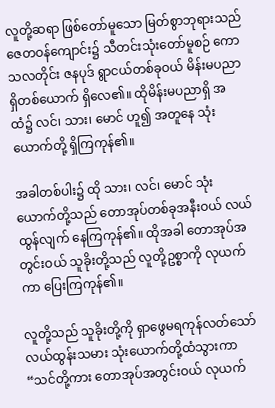လူတို့ဆရာ ဖြစ်တော်မူသော မြတ်စွာဘုရားသည် ဇေတဝန်ကျောင်း၌ သီတင်းသုံးတော်မူစဉ် ကောသလတိုင်း ဇနပုဒ် ရွာငယ်တစ်ခုဝယ် မိန်းမပညာရှိတစ်ယောက် ရှိလေ၏။ ထိုမိန်းမပညာရှိ အထံ၌ လင်၊ သား၊ မောင် ဟူ၍ အတူနေ သုံးယောက်တို့ ရှိကြကုန်၏။

အခါတစ်ပါး၌ ထို သား၊ လင်၊ မောင် သုံးယောက်တို့သည် တောအုပ်တစ်ခုအနီးဝယ် လယ်ထွန်လျက် နေကြကုန်၏။ ထိုအခါ တောအုပ်အတွင်းဝယ် သူခိုးတို့သည် လူတို့ဥစ္စာကို လုယက်ကာ ပြေးကြကုန်၏။

လူတို့သည် သူခိုးတို့ကို ရှာဖွေမရကုန်လတ်သော် လယ်ထွန်းသမား သုံးယောက်တို့ထံသွားကာ “သင်တို့ကား တောအုပ်အတွင်းဝယ် လုယက်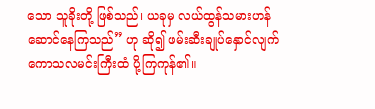သော သူခိုးတို့ ဖြစ်သည်၊ ယခုမှ လယ်ထွန်သမားဟန် ဆောင်နေကြသည်” ဟု ဆို၍ ဖမ်းဆီးချုပ်နှောင်လျက် ကောသလမင်းကြီးထံ ပို့ကြကုန်၏။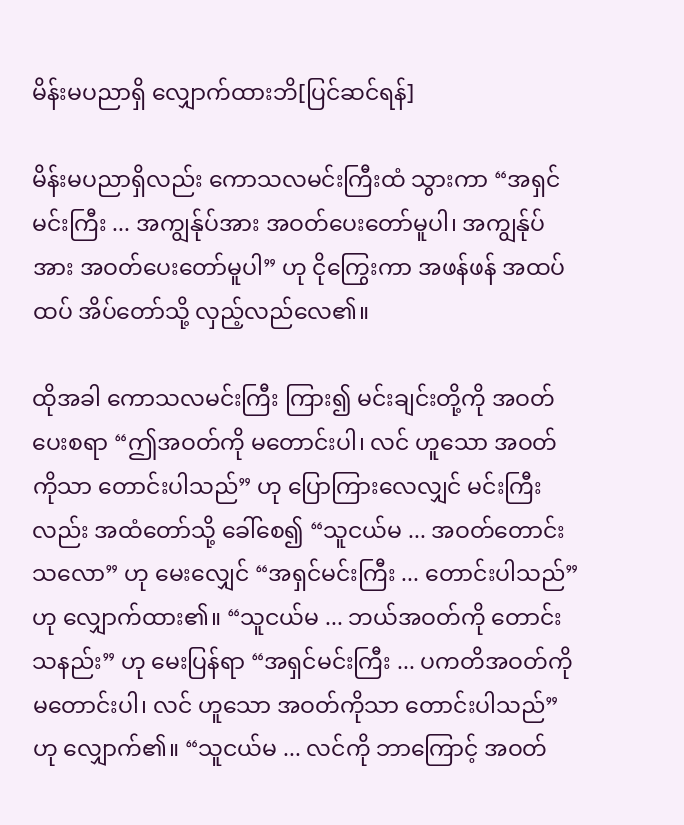မိန်းမပညာရှိ လျှောက်ထားဘိ[ပြင်ဆင်ရန်]

မိန်းမပညာရှိလည်း ကောသလမင်းကြီးထံ သွားကာ “အရှင်မင်းကြီး ... အကျွန်ုပ်အား အဝတ်ပေးတော်မူပါ၊ အကျွန်ုပ်အား အဝတ်ပေးတော်မူပါ” ဟု ငိုကြွေးကာ အဖန်ဖန် အထပ်ထပ် အိပ်တော်သို့ လှည့်လည်လေ၏။

ထိုအခါ ကောသလမင်းကြီး ကြား၍ မင်းချင်းတို့ကို အဝတ်ပေးစရာ “ဤအဝတ်ကို မတောင်းပါ၊ လင် ဟူသော အဝတ်ကိုသာ တောင်းပါသည်” ဟု ပြောကြားလေလျှင် မင်းကြီးလည်း အထံတော်သို့ ခေါ်စေ၍ “သူငယ်မ ... အဝတ်တောင်းသလော” ဟု မေးလျှေင် “အရှင်မင်းကြီး ... တောင်းပါသည်” ဟု လျှောက်ထား၏။ “သူငယ်မ ... ဘယ်အဝတ်ကို တောင်းသနည်း” ဟု မေးပြန်ရာ “အရှင်မင်းကြီး ... ပကတိအဝတ်ကို မတောင်းပါ၊ လင် ဟူသော အဝတ်ကိုသာ တောင်းပါသည်” ဟု လျှောက်၏။ “သူငယ်မ ... လင်ကို ဘာကြောင့် အဝတ်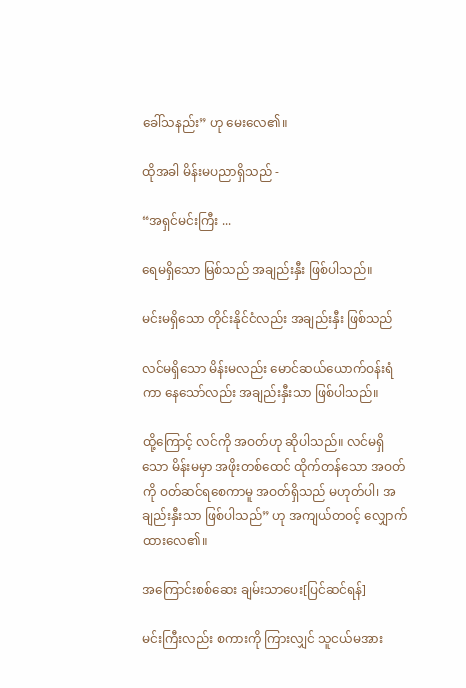ခေါ်သနည်း” ဟု မေးလေ၏။

ထိုအခါ မိန်းမပညာရှိသည် -

“အရှင်မင်းကြီး ...

ရေမရှိသော မြစ်သည် အချည်းနှီး ဖြစ်ပါသည်။

မင်းမရှိသော တိုင်းနိုင်ငံလည်း အချည်းနှီး ဖြစ်သည်

လင်မရှိသော မိန်းမလည်း မောင်ဆယ်ယောက်ဝန်းရံကာ နေသော်လည်း အချည်းနှီးသာ ဖြစ်ပါသည်။

ထို့ကြောင့် လင်ကို အဝတ်ဟု ဆိုပါသည်။ လင်မရှိသော မိန်းမမှာ အဖိုးတစ်ထေင် ထိုက်တန်သော အဝတ်ကို ဝတ်ဆင်ရစေကာမူ အဝတ်ရှိသည် မဟုတ်ပါ၊ အချည်းနှီးသာ ဖြစ်ပါသည်” ဟု အကျယ်တဝင့် လျှောက်ထားလေ၏။

အကြောင်းစစ်ဆေး ချမ်းသာပေး[ပြင်ဆင်ရန်]

မင်းကြီးလည်း စကားကို ကြားလျှင် သူငယ်မအား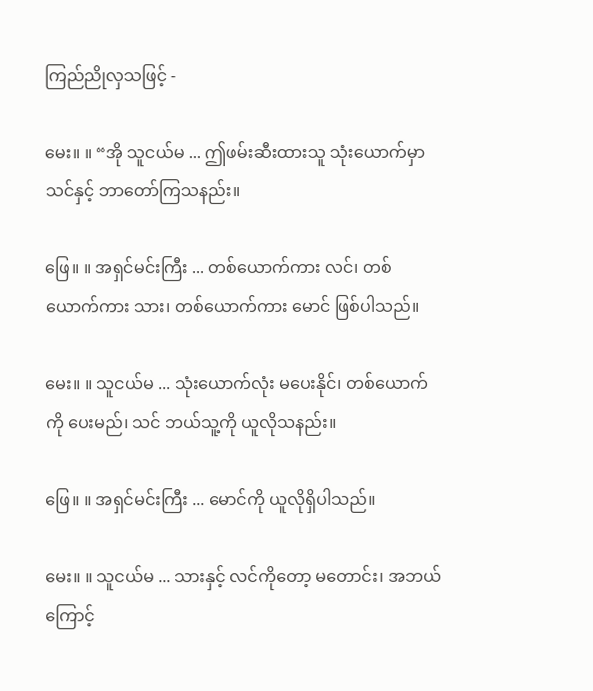ကြည်ညိုလှသဖြင့် -

မေး။ ။ “အို သူငယ်မ ... ဤဖမ်းဆီးထားသူ သုံးယောက်မှာ သင်နှင့် ဘာတော်ကြသနည်း။

ဖြေ။ ။ အရှင်မင်းကြီး ... တစ်ယောက်ကား လင်၊ တစ်ယောက်ကား သား၊ တစ်ယောက်ကား မောင် ဖြစ်ပါသည်။

မေး။ ။ သူငယ်မ ... သုံးယောက်လုံး မပေးနိုင်၊ တစ်ယောက်ကို ပေးမည်၊ သင် ဘယ်သူ့ကို ယူလိုသနည်း။

ဖြေ။ ။ အရှင်မင်းကြီး ... မောင်ကို ယူလိုရှိပါသည်။

မေး။ ။ သူငယ်မ ... သားနှင့် လင်ကိုတော့ မတောင်း၊ အဘယ်ကြောင့်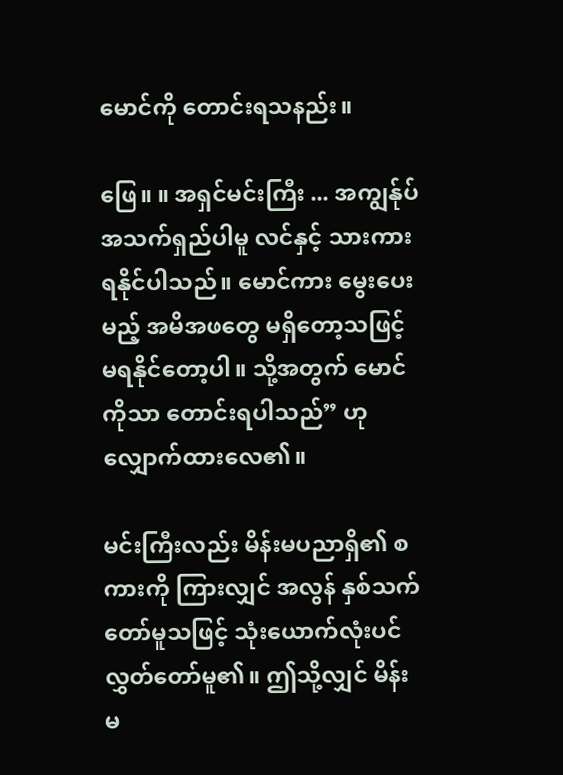မောင်ကို တောင်းရသနည်း။

ဖြေ။ ။ အရှင်မင်းကြီး ... အကျွန်ုပ် အသက်ရှည်ပါမူ လင်နှင့် သားကား ရနိုင်ပါသည်။ မောင်ကား မွေးပေးမည့် အမိအဖတွေ မရှိတော့သဖြင့် မရနိုင်တော့ပါ။ သို့အတွက် မောင်ကိုသာ တောင်းရပါသည်” ဟု လျှောက်ထားလေ၏။

မင်းကြီးလည်း မိန်းမပညာရှိ၏ စကားကို ကြားလျှင် အလွန် နှစ်သက်တော်မူသဖြင့် သုံးယောက်လုံးပင် လွှတ်တော်မူ၏။ ဤသို့လျှင် မိန်းမ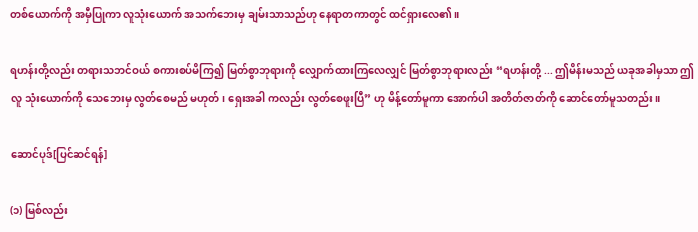တစ်ယောက်ကို အမှီပြုကာ လူသုံးယောက် အသက်ဘေးမှ ချမ်းသာသည်ဟု နေရာတကာတွင် ထင်ရှားလေ၏။

ရဟန်းတို့လည်း တရားသဘင်ဝယ် စကားစပ်မိကြ၍ မြတ်စွာဘုရားကို လျှောက်ထားကြလေလျှင် မြတ်စွာဘုရားလည်း “ရဟန်းတို့ ... ဤမိန်းမသည် ယခုအခါမှသာ ဤလူ သုံးယောက်ကို သေဘေးမှ လွတ်စေမည် မဟုတ်၊ ရှေးအခါ ကလည်း လွတ်စေဖူးပြီ” ဟု မိန့်တော်မူကာ အောက်ပါ အတိတ်ဇာတ်ကို ဆောင်တော်မူသတည်း။

ဆောင်ပုဒ်[ပြင်ဆင်ရန်]

(၁) မြစ်လည်း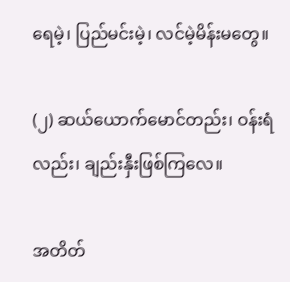ရေမဲ့၊ ပြည်မင်းမဲ့၊ လင်မဲ့မိန်းမတွေ။

(၂) ဆယ်ယောက်မောင်တည်း၊ ဝန်းရံလည်း၊ ချည်းနှီးဖြစ်ကြလေ။

အတိတ်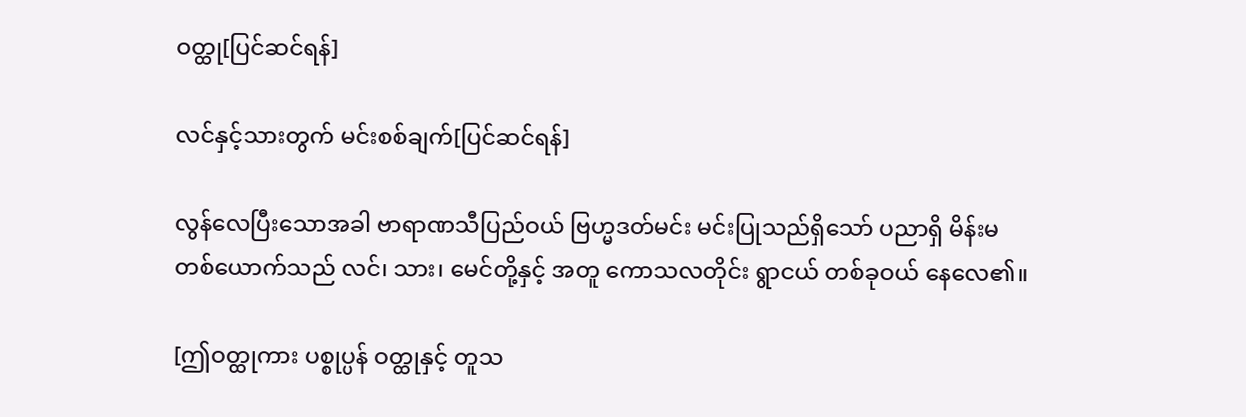ဝတ္ထု[ပြင်ဆင်ရန်]

လင်နှင့်သားတွက် မင်းစစ်ချက်[ပြင်ဆင်ရန်]

လွန်လေပြီးသောအခါ ဗာရာဏသီပြည်ဝယ် ဗြဟ္မဒတ်မင်း မင်းပြုသည်ရှိသော် ပညာရှိ မိန်းမတစ်ယောက်သည် လင်၊ သား၊ မေင်တို့နှင့် အတူ ကောသလတိုင်း ရွာငယ် တစ်ခုဝယ် နေလေ၏။

[ဤဝတ္ထုကား ပစ္စုပ္ပန် ဝတ္ထုနှင့် တူသ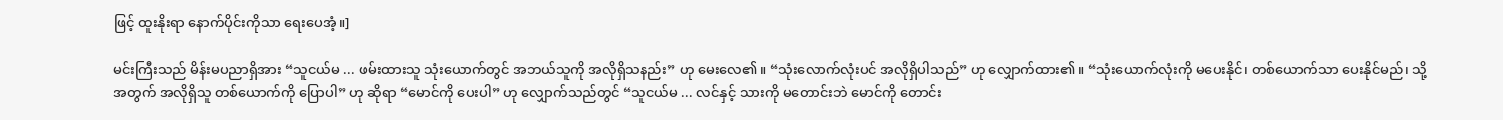ဖြင့် ထူးနိုးရာ နောက်ပိုင်းကိုသာ ရေးပေအံ့။]

မင်းကြီးသည် မိန်းမပညာရှိအား “သူငယ်မ ... ဖမ်းထားသူ သုံးယောက်တွင် အဘယ်သူကို အလိုရှိသနည်း” ဟု မေးလေ၏။ “သုံးလောက်လုံးပင် အလိုရှိပါသည်” ဟု လျှောက်ထား၏။ “သုံးယောက်လုံးကို မပေးနိုင်၊ တစ်ယောက်သာ ပေးနိုင်မည်၊ သို့အတွက် အလိုရှိသူ တစ်ယောက်ကို ပြောပါ” ဟု ဆိုရာ “မောင်ကို ပေးပါ” ဟု လျှောက်သည်တွင် “သူငယ်မ ... လင်နှင့် သားကို မတောင်းဘဲ မောင်ကို တောင်း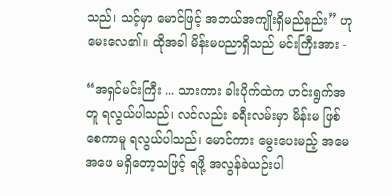သည်၊ သင့်မှာ မောင်ဖြင့် အဘယ်အကျိုးရှိမည်နည်း” ဟု မေးလေ၏။ ထိုအခါ မိန်းမပညာရှိသည် မင်းကြီးအား -

“အရှင်မင်းကြီး ... သားကား ခါးပိုက်ထဲက ဟင်းရွက်အတူ ရလွယ်ပါသည်၊ လင်လည်း ခရီးလမ်းမှာ မိန်းမ ဖြစ်စေကာမူ ရလွယ်ပါသည်၊ မောင်ကား မွေးပေးမည့် အမေ အဖေ မရှိတော့သဖြင့် ရဖို့ အလွန်ခဲယဉ်းပါ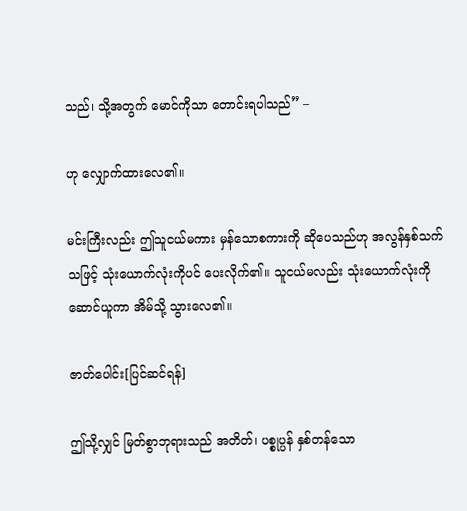သည်၊ သို့အတွက် မောင်ကိုသာ တောင်းရပါသည်” –

ဟု လျှောက်ထားလေ၏။

မင်းကြီးလည်း ဤသူငယ်မကား မှန်သောစကားကို ဆိုပေသည်ဟု အလွန်နှစ်သက်သဖြင့် သုံးယောက်လုံးကိုပင် ပေးလိုက်၏။ သူငယ်မလည်း သုံးယောက်လုံးကို ဆောင်ယူကာ အိမ်သို့ သွားလေ၏။

ဇာတ်ပေါင်း[ပြင်ဆင်ရန်]

ဤသို့လျှင် မြတ်စွာဘုရားသည် အတိတ်၊ ပစ္စုပ္ပန် နှစ်တန်သော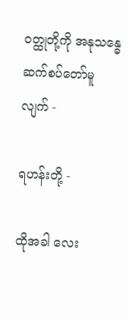ဝတ္ထုတို့ကို အနုသန္ဓေ ဆက်စပ်တော်မူလျက် -

ရဟန်းတို့ -

ထိုအခါ လေး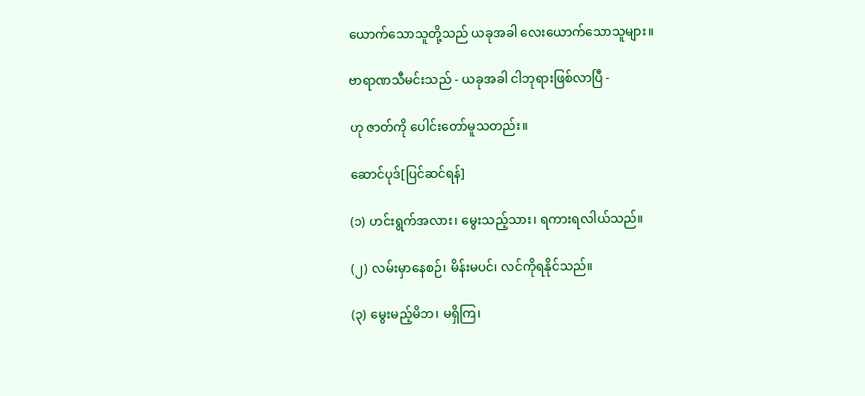ယောက်သောသူတို့သည် ယခုအခါ လေးယောက်သောသူများ။

ဗာရာဏသီမင်းသည် - ယခုအခါ ငါဘုရားဖြစ်လာပြီ -

ဟု ဇာတ်ကို ပေါင်းတော်မူသတည်း။

ဆောင်ပုဒ်[ပြင်ဆင်ရန်]

(၁) ဟင်းရွက်အလား၊ မွေးသည့်သား၊ ရကားရလါယ်သည်။

(၂) လမ်းမှာနေစဉ်၊ မိန်းမပင်၊ လင်ကိုရနိုင်သည်။

(၃) မွေးမည့်မိဘ၊ မရှိကြ၊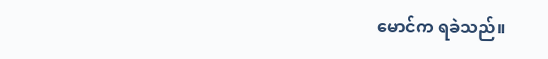မောင်က ရခဲသည်။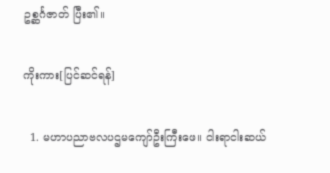ဥစ္ဆင်္ဂဇာတ် ပြီး၏။

ကိုးကား[ပြင်ဆင်ရန်]

  1. မဟာပညာဗလပဌမကျော်ဦးကြီးဖေ။ ငါးရာငါးဆယ်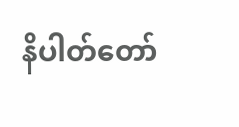နိပါတ်တော်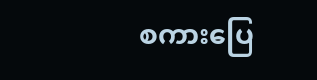စကားပြေ